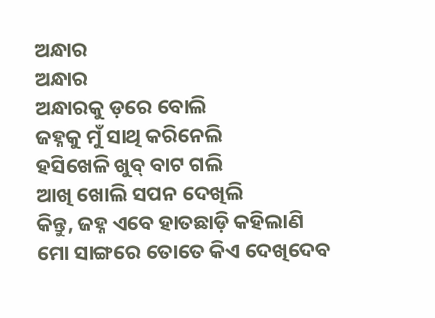ଅନ୍ଧାର
ଅନ୍ଧାର
ଅନ୍ଧାରକୁ ଡ଼ରେ ବୋଲି
ଜହ୍ନକୁ ମୁଁ ସାଥି କରିନେଲି
ହସିଖେଳି ଖୁବ୍ ବାଟ ଗଲି
ଆଖି ଖୋଲି ସପନ ଦେଖିଲି
କିନ୍ତୁ, ଜହ୍ନ ଏବେ ହାତଛାଡ଼ି କହିଲାଣି
ମୋ ସାଙ୍ଗରେ ତୋତେ କିଏ ଦେଖିଦେବ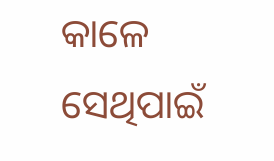କାଳେ
ସେଥିପାଇଁ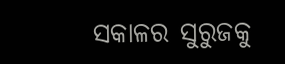ସକାଳର ସୁରୁଜକୁ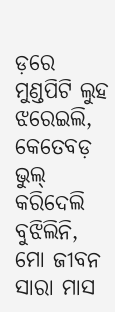ଡ଼ରେ
ମୁଣ୍ଡପିଟି ଲୁହ ଝରେଇଲି,
କେତେବଡ଼ ଭୁଲ୍ କରିଦେଲି
ବୁଝିଲିନି,
ମୋ ଜୀବନ ସାରା ମାସ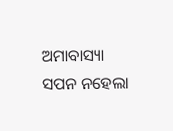ଅମାବାସ୍ୟା
ସପନ ନହେଲା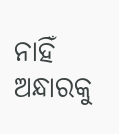ନାହିଁ
ଅନ୍ଧାରକୁ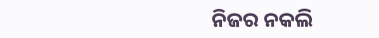ନିଜର ନକଲି